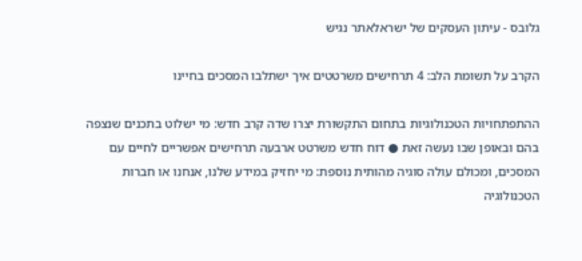גלובס - עיתון העסקים של ישראלאתר נגיש

הקרב על תשומת הלב: 4 תרחישים משרטטים איך ישתלבו המסכים בחיינו

ההתפתחויות הטכנולוגיות בתחום התקשורת יצרו שדה קרב חדש: מי ישלוט בתכנים שנצפה בהם ובאופן שבו נעשה זאת ● דוח חדש משרטט ארבעה תרחישים אפשריים לחיים עם המסכים, ומכולם עולה סוגיה מהותית נוספת: מי יחזיק במידע שלנו, אנחנו או חברות הטכנולוגיה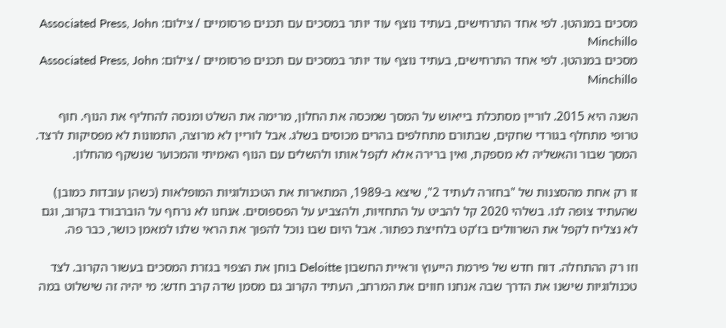מסכים במנהטן. לפי אחד התרחישים, בעתיד נוצף עוד יותר במסכים עם תכנים פרסומיים / צילום: Associated Press, John Minchillo
מסכים במנהטן. לפי אחד התרחישים, בעתיד נוצף עוד יותר במסכים עם תכנים פרסומיים / צילום: Associated Press, John Minchillo

השנה היא 2015. לוריין מסתכלת בייאוש על המסך שמכסה את החלון, מרימה את השלט ומנסה להחליף את הנוף. חוף טרופי מתחלף בגורדי שחקים, שבתורם מתחלפים בהרים מכוסים בשלג. אבל לוריין לא מרוצה, התמונות לא מפסיקות לרצד. המסך שבור והאשליה לא מספקת, ואין ברירה אלא לקפל אותו ולהשלים עם הנוף האמיתי והמכוער שנשקף מהחלון.

זו רק אחת מהסצנות של "בחזרה לעתיד 2", שיצא ב-1989, המתארות את הטכנולוגיות המופלאות (כשהן עובדות כמובן) שהעתיד צופה לנו. בשלהי 2020 קל להביט על התחזיות, ולהצביע על הפספוסים. אנחנו לא נרחף על הוברבורד בקרוב, וגם לא נצליח לקפל את השרוולים בז'קט בלחיצת כפתור. אבל היום שבו נוכל להפוך את הראי שלנו למאמן כושר, כבר פה.

וזו רק ההתחלה. דוח חדש של פירמת הייעוץ וראיית החשבון Deloitte בוחן את הצפוי בגזרת המסכים בעשור הקרוב. לצד טכנולוגיות שישנו את הדרך שבה אנחנו חווים את המרחב, העתיד הקרוב גם מסמן שדה קרב חדש: מי יהיה זה שישלוט במה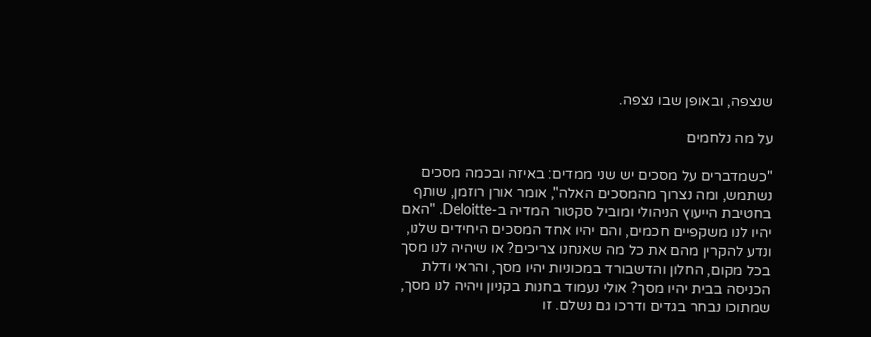שנצפה, ובאופן שבו נצפה.

על מה נלחמים

"כשמדברים על מסכים יש שני ממדים: באיזה ובכמה מסכים נשתמש, ומה נצרוך מהמסכים האלה", אומר אורן רוזמן, שותף בחטיבת הייעוץ הניהולי ומוביל סקטור המדיה ב-Deloitte. "האם יהיו לנו משקפיים חכמים, והם יהיו אחד המסכים היחידים שלנו, ונדע להקרין מהם את כל מה שאנחנו צריכים? או שיהיה לנו מסך בכל מקום, החלון והדשבורד במכוניות יהיו מסך, והראי ודלת הכניסה בבית יהיו מסך? אולי נעמוד בחנות בקניון ויהיה לנו מסך, שמתוכו נבחר בגדים ודרכו גם נשלם. זו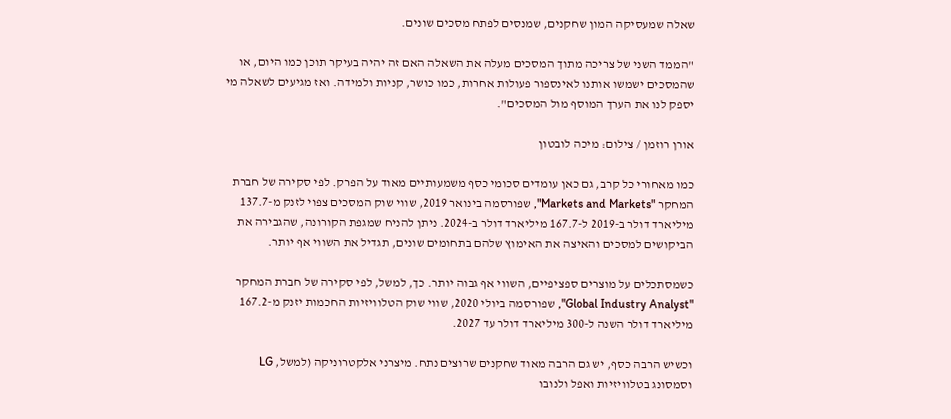שאלה שמעסיקה המון שחקנים, שמנסים לפתח מסכים שונים.

"הממד השני של צריכה מתוך המסכים מעלה את השאלה האם זה יהיה בעיקר תוכן כמו היום, או שהמסכים ישמשו אותנו לאינספור פעולות אחרות, כמו כושר, קניות ולמידה. ואז מגיעים לשאלה מי יספק לנו את הערך המוסף מול המסכים".

אורן רוזמן / צילום: מיכה לובטון

כמו מאחורי כל קרב, גם כאן עומדים סכומי כסף משמעותיים מאוד על הפרק. לפי סקירה של חברת המחקר "Markets and Markets", שפורסמה בינואר 2019, שווי שוק המסכים צפוי לזנק מ-137.7 מיליארד דולר ב-2019 ל-167.7 מיליארד דולר ב-2024. ניתן להניח שמגפת הקורונה, שהגבירה את הביקושים למסכים והאיצה את האימוץ שלהם בתחומים שונים, תגדיל את השווי אף יותר.

כשמסתכלים על מוצרים ספציפיים, השווי אף גבוה יותר. כך, למשל, לפי סקירה של חברת המחקר "Global Industry Analyst", שפורסמה ביולי 2020, שווי שוק הטלוויזיות החכמות יזנק מ-167.2 מיליארד דולר השנה ל-300 מיליארד דולר עד 2027.

וכשיש הרבה כסף, יש גם הרבה מאוד שחקנים שרוצים נתח. מיצרני אלקטרוניקה (למשל, LG וסמסונג בטלוויזיות ואפל ולנובו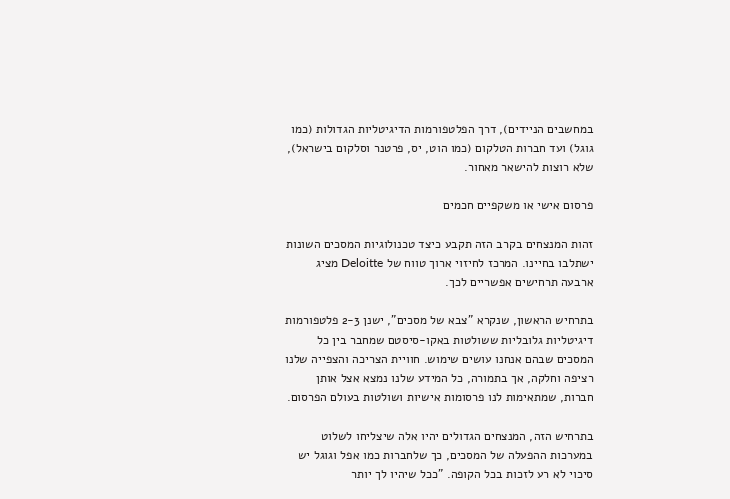במחשבים הניידים), דרך הפלטפורמות הדיגיטליות הגדולות (כמו גוגל) ועד חברות הטלקום (כמו הוט, יס, פרטנר וסלקום בישראל), שלא רוצות להישאר מאחור.

פרסום אישי או משקפיים חכמים

זהות המנצחים בקרב הזה תקבע כיצד טכנולוגיות המסכים השונות ישתלבו בחיינו. המרכז לחיזוי ארוך טווח של Deloitte מציג ארבעה תרחישים אפשריים לכך.

בתרחיש הראשון, שנקרא "צבא של מסכים", ישנן 2-3 פלטפורמות דיגיטליות גלובליות ששולטות באקו-סיסטם שמחבר בין כל המסכים שבהם אנחנו עושים שימוש. חוויית הצריכה והצפייה שלנו רציפה וחלקה, אך בתמורה, כל המידע שלנו נמצא אצל אותן חברות, שמתאימות לנו פרסומות אישיות ושולטות בעולם הפרסום.

בתרחיש הזה, המנצחים הגדולים יהיו אלה שיצליחו לשלוט במערכות ההפעלה של המסכים, כך שלחברות כמו אפל וגוגל יש סיכוי לא רע לזכות בכל הקופה. "ככל שיהיו לך יותר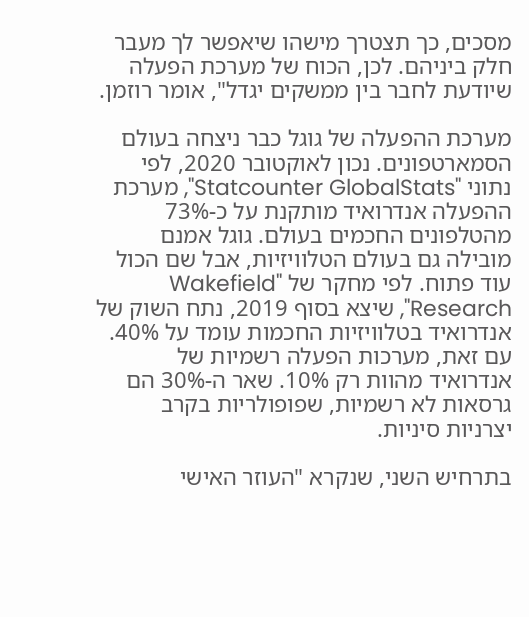מסכים, כך תצטרך מישהו שיאפשר לך מעבר חלק ביניהם. לכן, הכוח של מערכת הפעלה שיודעת לחבר בין ממשקים יגדל", אומר רוזמן.

מערכת ההפעלה של גוגל כבר ניצחה בעולם הסמארטפונים. נכון לאוקטובר 2020, לפי נתוני "Statcounter GlobalStats", מערכת ההפעלה אנדרואיד מותקנת על כ-73% מהטלפונים החכמים בעולם. גוגל אמנם מובילה גם בעולם הטלוויזיות, אבל שם הכול עוד פתוח. לפי מחקר של "Wakefield Research", שיצא בסוף 2019, נתח השוק של אנדרואיד בטלוויזיות החכמות עומד על 40%. עם זאת, מערכות הפעלה רשמיות של אנדרואיד מהוות רק 10%. שאר ה-30% הם גרסאות לא רשמיות, שפופולריות בקרב יצרניות סיניות.

בתרחיש השני, שנקרא "העוזר האישי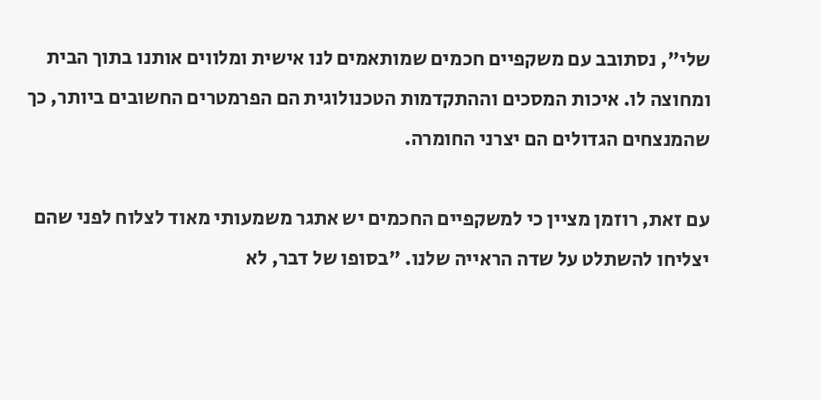שלי", נסתובב עם משקפיים חכמים שמותאמים לנו אישית ומלווים אותנו בתוך הבית ומחוצה לו. איכות המסכים וההתקדמות הטכנולוגית הם הפרמטרים החשובים ביותר, כך שהמנצחים הגדולים הם יצרני החומרה.

עם זאת, רוזמן מציין כי למשקפיים החכמים יש אתגר משמעותי מאוד לצלוח לפני שהם יצליחו להשתלט על שדה הראייה שלנו. "בסופו של דבר, לא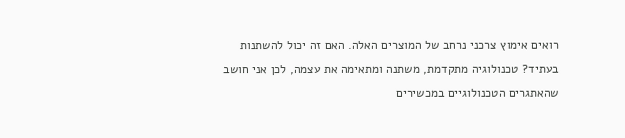רואים אימוץ צרכני נרחב של המוצרים האלה. האם זה יכול להשתנות בעתיד? טכנולוגיה מתקדמת, משתנה ומתאימה את עצמה, לכן אני חושב שהאתגרים הטכנולוגיים במכשירים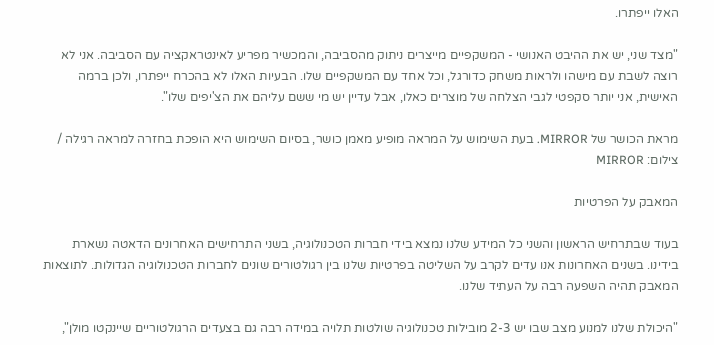האלו ייפתרו.

"מצד שני, יש את ההיבט האנושי - המשקפיים מייצרים ניתוק מהסביבה, והמכשיר מפריע לאינטראקציה עם הסביבה. אני לא רוצה לשבת עם מישהו ולראות משחק כדורגל, וכל אחד עם המשקפיים שלו. הבעיות האלו לא בהכרח ייפתרו, ולכן ברמה האישית, אני יותר סקפטי לגבי הצלחה של מוצרים כאלו, אבל עדיין יש מי ששם עליהם את הצ'יפים שלו".

מראת הכושר של MIRROR. בעת השימוש על המראה מופיע מאמן כושר, בסיום השימוש היא הופכת בחזרה למראה רגילה / צילום: MIRROR

המאבק על הפרטיות

בעוד שבתרחיש הראשון והשני כל המידע שלנו נמצא בידי חברות הטכנולוגיה, בשני התרחישים האחרונים הדאטה נשארת בידינו. בשנים האחרונות אנו עדים לקרב על השליטה בפרטיות שלנו בין רגולטורים שונים לחברות הטכנולוגיה הגדולות. לתוצאות המאבק תהיה השפעה רבה על העתיד שלנו.

"היכולת שלנו למנוע מצב שבו יש 2-3 מובילות טכנולוגיה שולטות תלויה במידה רבה גם בצעדים הרגולטוריים שיינקטו מולן",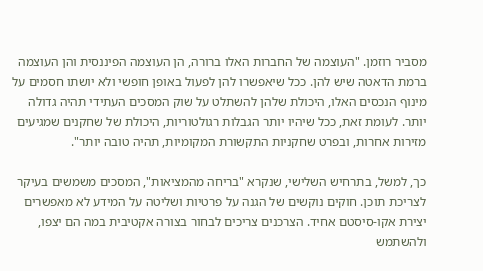מסביר רוזמן. "העוצמה של החברות האלו ברורה, הן העוצמה הפיננסית והן העוצמה ברמת הדאטה שיש להן. ככל שיאפשרו להן לפעול באופן חופשי ולא יושתו חסמים על מינוף הנכסים האלו, היכולת שלהן להשתלט על שוק המסכים העתידי תהיה גדולה יותר. לעומת זאת, ככל שיהיו יותר הגבלות רגולטוריות, היכולת של שחקנים שמגיעים מזירות אחרות, ובפרט שחקניות התקשורת המקומיות, תהיה טובה יותר".

כך, למשל, בתרחיש השלישי, שנקרא "בריחה מהמציאות", המסכים משמשים בעיקר לצריכת תוכן. חוקים נוקשים של הגנה על פרטיות ושליטה על המידע לא מאפשרים יצירת אקו-סיסטם אחיד. הצרכנים צריכים לבחור בצורה אקטיבית במה הם יצפו, ולהשתמש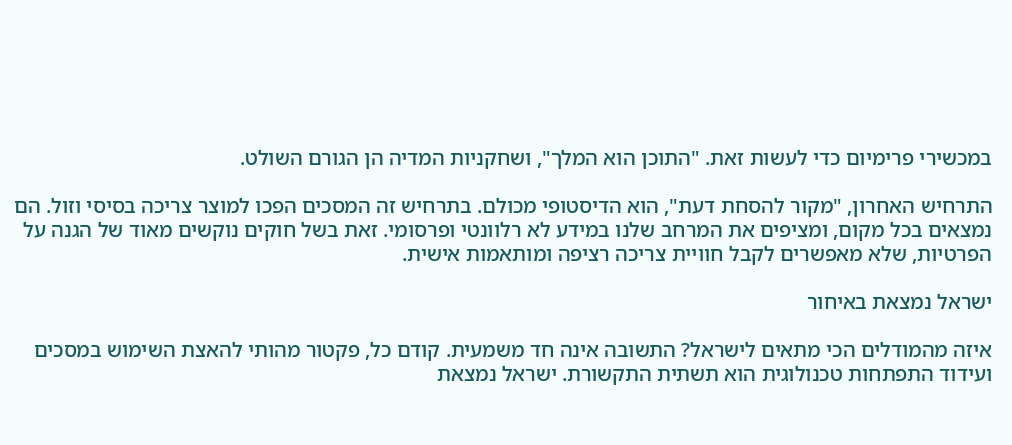במכשירי פרימיום כדי לעשות זאת. "התוכן הוא המלך", ושחקניות המדיה הן הגורם השולט.

התרחיש האחרון, "מקור להסחת דעת", הוא הדיסטופי מכולם. בתרחיש זה המסכים הפכו למוצר צריכה בסיסי וזול. הם נמצאים בכל מקום, ומציפים את המרחב שלנו במידע לא רלוונטי ופרסומי. זאת בשל חוקים נוקשים מאוד של הגנה על הפרטיות, שלא מאפשרים לקבל חוויית צריכה רציפה ומותאמות אישית.

ישראל נמצאת באיחור

איזה מהמודלים הכי מתאים לישראל? התשובה אינה חד משמעית. קודם כל, פקטור מהותי להאצת השימוש במסכים ועידוד התפתחות טכנולוגית הוא תשתית התקשורת. ישראל נמצאת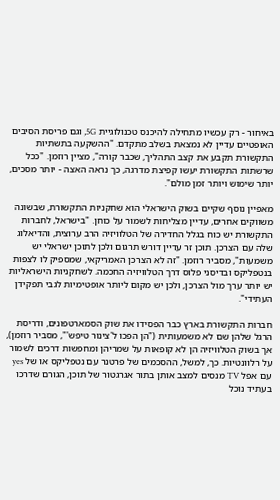באיחור - רק עכשיו מתחילה להיכנס טכנולוגיית 5G, וגם פריסת הסיבים האופטיים עדיין לא נמצאת בשלב מתקדם. "ההשקעה בתשתיות התקשורת תקבע את קצב התהליך, שכבר קורה", מציין רוזמן. "ככל שרשתות התקשורת יעשו קפיצת מדרגה, כך נראה האצה - יותר מסכים, יותר שימוש ויותר זמן מולם".

מאפיין נוסף שקיים בשוק הישראלי הוא שחקניות התקשורת, שבשונה משווקים אחרים, עדיין מצליחות לשמור על כוחן. "בישראל, לחברות התקשורת יש כוח בגלל החדירה של הטלוויזיה הרב ערוצית, והדיאלוג שלה עם הצרכן. תוכן זר עדיין דורש תרגום ולכן לתוכן ישראלי יש משמעות", מסביר רוזמן. "זה לא הצרכן האמריקאי, שמספיק לו לצפות בנטפליקס ובדיסני פלוס דרך הטלוויזיה החכמה. לשחקניות הישראליות יש יותר ערך מול הצרכן, ולכן יש מקום ליותר אופטימיות לגבי תפקידן העתידי".

חברות התקשורת בארץ כבר הפסידו את שוק הסמארטפונים, ודריסת הרגל שלהן שם לא משמעותית ("הן הפכו ל'צינור טיפש'", מסביר רוזמן), אך בשוק הטלוויזיה הן לא קופאות על שמריהן ומחפשות דרכים לשמור על רלוונטיות. כך, למשל, ההסכמים של פרטנר עם נטפליקס או של yes עם אפל TV מנסים למצב אותן בתור אגרגטור של תוכן, הגורם שדרכו בעתיד נוכל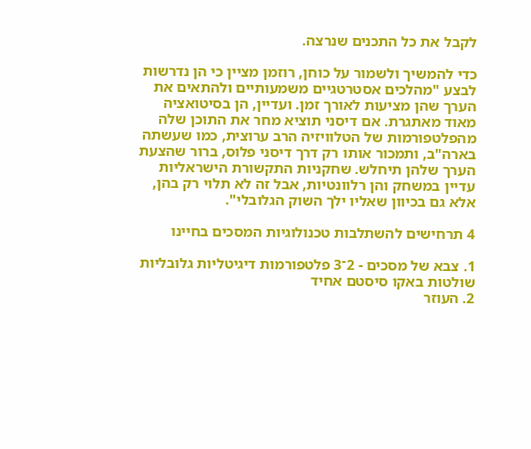לקבל את כל התכנים שנרצה.

כדי להמשיך ולשמור על כוחן, רוזמן מציין כי הן נדרשות לבצע "מהלכים אסטרטגיים משמעותיים ולהתאים את הערך שהן מציעות לאורך זמן. ועדיין, הן בסיטואציה מאוד מאתגרת. אם דיסני תוציא מחר את התוכן שלה מהפלטפורמות של הטלוויזיה הרב ערוצית, כמו שעשתה בארה"ב, ותמכור אותו רק דרך דיסני פלוס, ברור שהצעת הערך שלהן תיחלש. שחקניות התקשורת הישראליות עדיין במשחק והן רלוונטיות, אבל זה לא תלוי רק בהן, אלא גם בכיוון שאליו ילך השוק הגלובלי".

4 תרחישים להשתלבות טכנולוגיות המסכים בחיינו

1. צבא של מסכים - 2־3 פלטפורמות דיגיטליות גלובליות שולטות באקו סיסטם אחיד
2. העוזר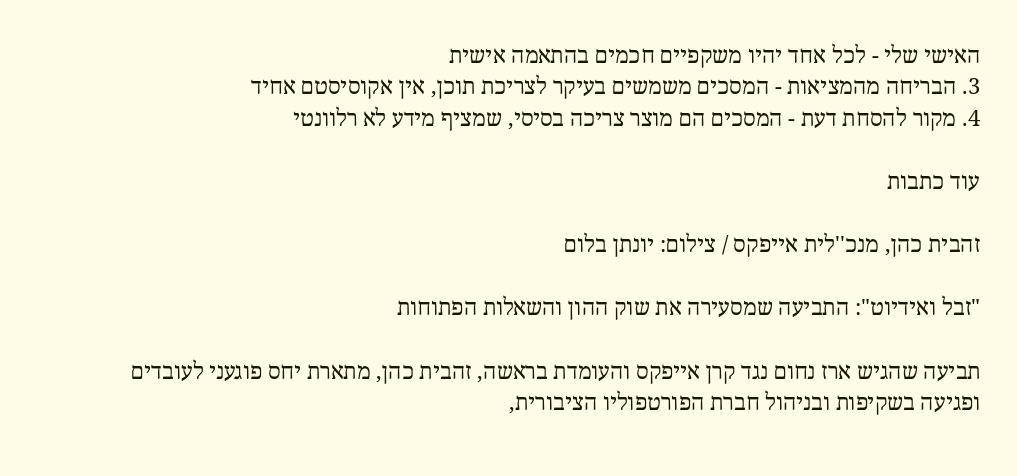האישי שלי - לכל אחד יהיו משקפיים חכמים בהתאמה אישית
3. הבריחה מהמציאות - המסכים משמשים בעיקר לצריכת תוכן, אין אקוסיסטם אחיד
4. מקור להסחת דעת - המסכים הם מוצר צריכה בסיסי, שמציף מידע לא רלוונטי

עוד כתבות

זהבית כהן, מנכ''לית אייפקס / צילום: יונתן בלום

"זבל ואידיוט": התביעה שמסעירה את שוק ההון והשאלות הפתוחות

תביעה שהגיש ארז נחום נגד קרן אייפקס והעומדת בראשה, זהבית כהן, מתארת יחס פוגעני לעובדים ופגיעה בשקיפות ובניהול חברת הפורטפוליו הציבורית,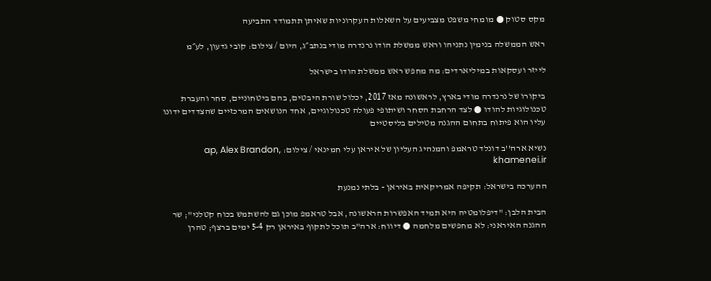מקס סטוק ● מומחי משפט מצביעים על השאלות העקרוניות שאיתן תתמודד התביעה

ראש הממשלה בנימין נתניהו וראש ממשלת הודו נרנדרה מודי בנתב״ג, היום / צילום: קובי גדעון, לע״מ

לייזר ועסקאות במיליארדים: מה מחפש ראש ממשלת הודו בישראל

ביקורו של נרנדרה מודי בארץ, לראשונה מאז 2017, יכלול שורת היבטים, בהם ביטחוניים, סחר והעברת טכנולוגיות להודו ● לצד הרחבת הסחר ושיתופי פעולה טכנולוגיים, אחד הנושאים המרכזיים שהצדדים ידונו עליו הוא פיתוח בתחום ההגנה מטילים בליסטיים

נשיא ארה''ב דונלד טראמפ והמנהיג העליון של איראן עלי חמינאי / צילום: ap, Alex Brandon, khamenei.ir

ההערכה בישראל: תקיפה אמריקאית באיראן - בלתי נמנעת

הבית הלבן: "דיפלומטיה היא תמיד האפשרות הראשונה, אבל טראמפ מוכן גם להשתמש בכוח קטלני"; שר ההגנה האיראני: לא מחפשים מלחמה ● דיווח: ארה"ב תוכל לתקוף באיראן רק 5-4 ימים ברצף; טהרן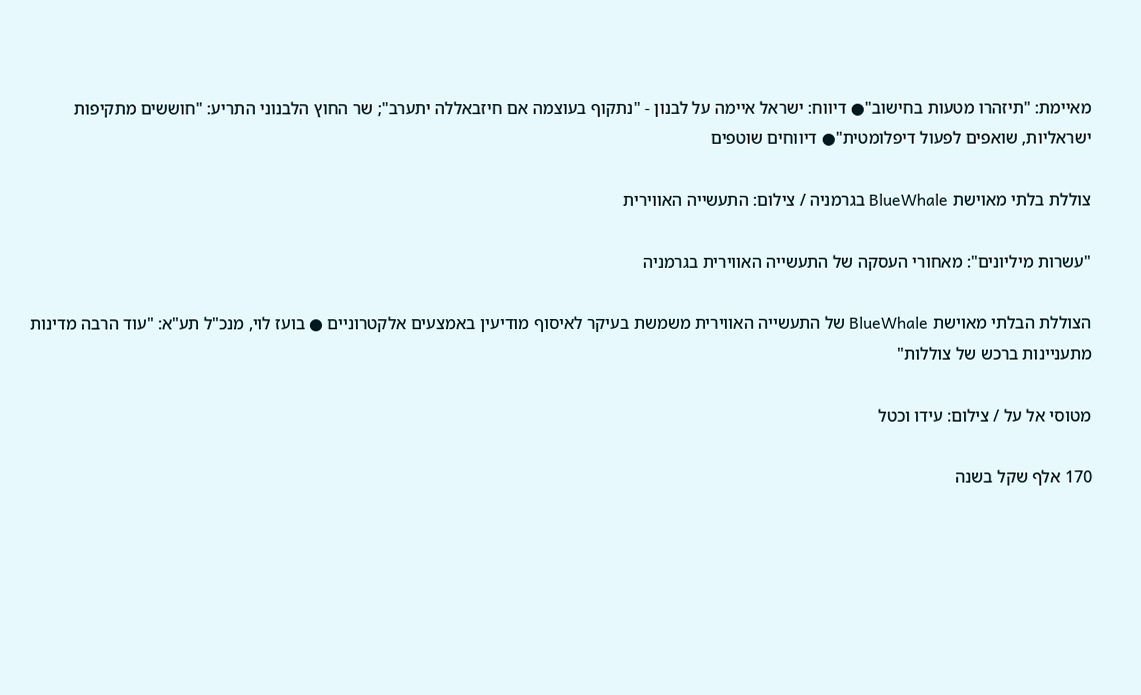מאיימת: "תיזהרו מטעות בחישוב"● דיווח: ישראל איימה על לבנון - "נתקוף בעוצמה אם חיזבאללה יתערב"; שר החוץ הלבנוני התריע: "חוששים מתקיפות ישראליות, שואפים לפעול דיפלומטית"● דיווחים שוטפים

צוללת בלתי מאוישת BlueWhale בגרמניה / צילום: התעשייה האווירית

"עשרות מיליונים": מאחורי העסקה של התעשייה האווירית בגרמניה

הצוללת הבלתי מאוישת BlueWhale של התעשייה האווירית משמשת בעיקר לאיסוף מודיעין באמצעים אלקטרוניים ● בועז לוי, מנכ"ל תע"א: "עוד הרבה מדינות מתעניינות ברכש של צוללות"

מטוסי אל על / צילום: עידו וכטל

170 אלף שקל בשנה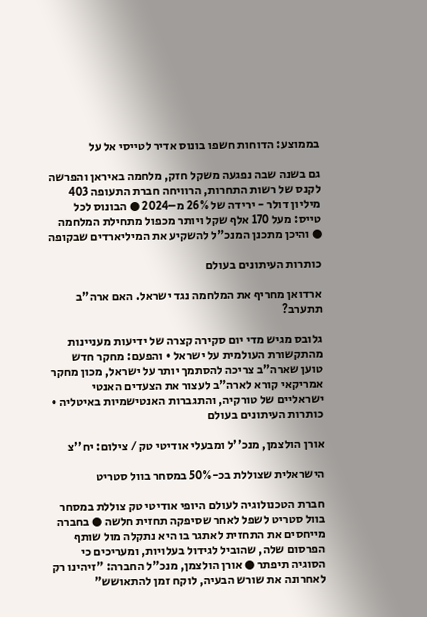בממוצע: הדוחות חשפו בונוס אדיר לטייסי אל על

גם בשנה שבה נפגעה משקל חזק, מלחמה באיראן והפרשה לקנס של רשות התחרות, הרוויחה חברת התעופה 403 מיליון דולר - ירידה של 26% מ–2024 ● הבונוס לכל טייס: מעל 170 אלף שקל ויותר מכפול מתחילת המלחמה ● והיכן מתכנן המנכ"ל להשקיע את המיליארדים שבקופה

כותרות העיתונים בעולם

ארדואן מחריף את המלחמה נגד ישראל. האם ארה"ב תתערב?

גלובס מגיש מדי יום סקירה קצרה של ידיעות מעניינות מהתקשורת העולמית על ישראל • והפעם: מחקר חדש טוען שארה"ב צריכה להסתמך יותר על ישראל, מכון מחקר אמריקאי קורא לארה"ב לעצור את הצעדים האנטי ישראליים של טורקיה, והתגברות האנטישמיות באיטליה • כותרות העיתונים בעולם

אורן הולצמן, מנכ''ל ומבעלי אודיטי טק / צילום: יח''צ

הישראלית שצוללת בכ-50% במסחר בוול סטריט

חברת הטכנולוגיה לעולם היופי אודיטי טק צוללת במסחר בוול סטריט לשפל לאחר שסיפקה תחזית חלשה ● בחברה מייחסים את התחזית לאתגר בו היא נתקלה מול שותף הפרסום שלה, שהוביל לגידול בעלויות, ומעריכים כי הסוגיה תיפתר ● אורן הולצמן, מנכ"ל החברה: "זיהינו רק לאחרונה את שורש הבעיה, לוקח זמן להתאושש"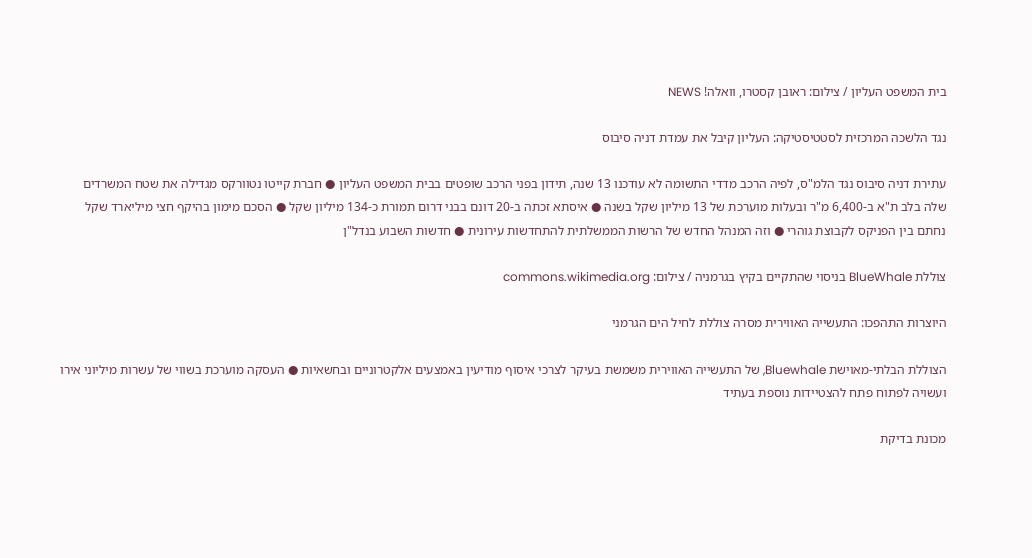בית המשפט העליון / צילום: ראובן קסטרו, וואלה! NEWS

נגד הלשכה המרכזית לסטטיסטיקה: העליון קיבל את עמדת דניה סיבוס

עתירת דניה סיבוס נגד הלמ"ס, לפיה הרכב מדדי התשומה לא עודכנו 13 שנה, תידון בפני הרכב שופטים בבית המשפט העליון ● חברת קייטו נטוורקס מגדילה את שטח המשרדים שלה בלב ת"א ב-6,400 מ"ר ובעלות מוערכת של 13 מיליון שקל בשנה ● איסתא זכתה ב-20 דונם בבני דרום תמורת כ-134 מיליון שקל ● הסכם מימון בהיקף חצי מיליארד שקל נחתם בין הפניקס לקבוצת גוהרי ● וזה המנהל החדש של הרשות הממשלתית להתחדשות עירונית ● חדשות השבוע בנדל"ן

צוללת BlueWhale בניסוי שהתקיים בקיץ בגרמניה / צילום: commons.wikimedia.org

היוצרות התהפכו: התעשייה האווירית מסרה צוללת לחיל הים הגרמני

הצוללת הבלתי-מאוישת Bluewhale, של התעשייה האווירית משמשת בעיקר לצרכי איסוף מודיעין באמצעים אלקטרוניים ובחשאיות ● העסקה מוערכת בשווי של עשרות מיליוני אירו ועשויה לפתוח פתח להצטיידות נוספת בעתיד

מכונת בדיקת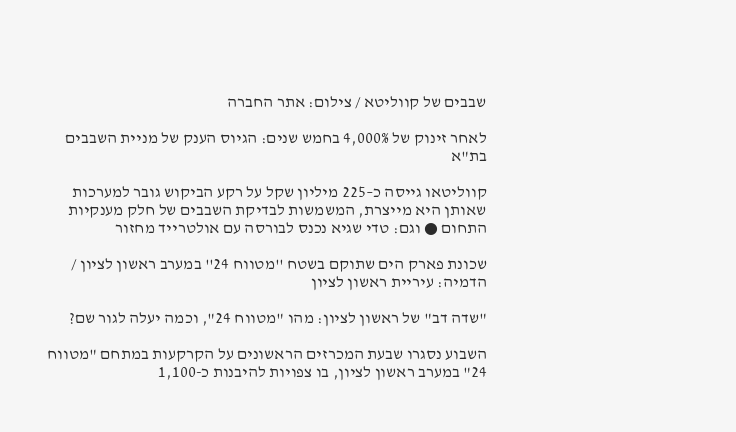שבבים של קווליטא / צילום: אתר החברה

לאחר זינוק של 4,000% בחמש שנים: הגיוס הענק של מניית השבבים בת"א

קווליטאו גייסה כ–225 מיליון שקל על רקע הביקוש גובר למערכות שאותן היא מייצרת, המשמשות לבדיקת השבבים של חלק מענקיות התחום ● וגם: טדי שגיא נכנס לבורסה עם אולטרייד מחזור

שכונת פארק הים שתוקם בשטח ''מטווח 24'' במערב ראשון לציון / הדמיה: עיריית ראשון לציון

"שדה דב" של ראשון לציון: מהו "מטווח 24", וכמה יעלה לגור שם?

השבוע נסגרו שבעת המכרזים הראשונים על הקרקעות במתחם "מטווח 24" במערב ראשון לציון, בו צפויות להיבנות כ-1,100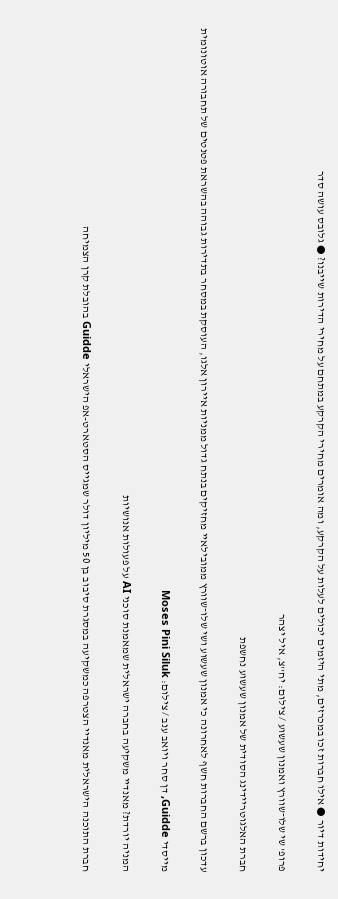יחידות דיור ● אילו חברות זכו במכרזים, מתי היזמים יכולים לעלות על הקרקע, ומה אומרים מחירי הקרקע במתחם על מחירי הדירות שייבנו? ● גלובס עושה סדר

פרופ' שי שלו־שוורץ ואמנון שעשוע / צילום: יח''צ, איל יצהר

חברת האלגוטריידינג הסודית של אמנון שעשוע נחשפת

עדכון ברשם החברות חשף לאחרונה כי אמנון שעשוע ושי שלו־שוורץ ממובילאיי מחזיקים בנתח גדול ממניות איירון אלגו, העוסקת במסחר בתדירות גבוהה בהשראת פטנטים של תחבורה אוטונומית

מייסדי Guidde, דן סחר ויואב ענב / צילום: Moses Pini Siluk

המניה יורדת? מאנדיי משקיעה בחברה ישראלית שמאמנת סוכני AI על פעולות אנושיות

חברת התוכנה הישראלית מאנדיי הצטרפה כמשקיעה במסגרת סיבוב בן 50 מיליון דולר שמגייס הסטארט-אפ הישראלי Guidde בהובלת קרן הצמיחה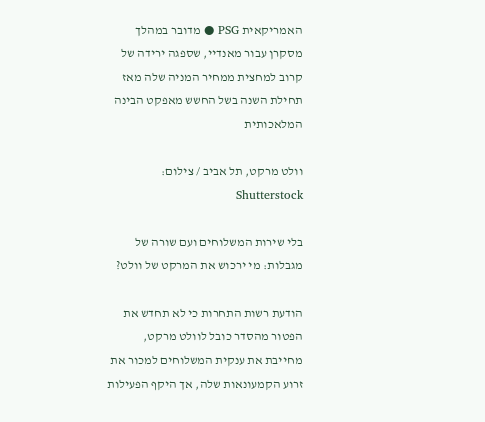האמריקאית PSG ● מדובר במהלך מסקרן עבור מאנדיי, שספגה ירידה של קרוב למחצית ממחיר המניה שלה מאז תחילת השנה בשל החשש מאפקט הבינה המלאכותית

וולט מרקט, תל אביב / צילום: Shutterstock

בלי שירות המשלוחים ועם שורה של מגבלות: מי ירכוש את המרקט של וולט?

הודעת רשות התחרות כי לא תחדש את הפטור מהסדר כובל לוולט מרקט, מחייבת את ענקית המשלוחים למכור את זרוע הקמעונאות שלה, אך היקף הפעילות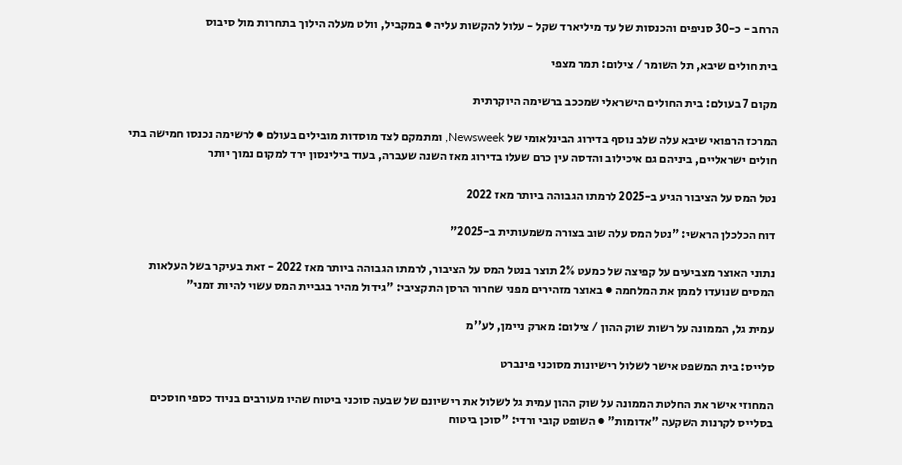הרחב - כ-30 סניפים והכנסות של עד מיליארד שקל - עלול להקשות עליה ● במקביל, וולט מעלה הילוך בתחרות מול סיבוס

בית חולים שיבא, תל השומר / צילום: תמר מצפי

מקום 7 בעולם: בית החולים הישראלי שמככב ברשימה היוקרתית

המרכז הרפואי שיבא עלה שלב נוסף בדירוג הבינלאומי של Newsweek, ומתמקם לצד מוסדות מובילים בעולם ● לרשימה נכנסו חמישה בתי חולים ישראליים, ביניהם גם איכילוב והדסה עין כרם שעלו בדירוג מאז השנה שעברה, בעוד בילינסון ירד למקום נמוך יותר

נטל המס על הציבור הגיע ב-2025 לרמתו הגבוהה ביותר מאז 2022

דוח הכלכלן הראשי: "נטל המס עלה שוב בצורה משמעותית ב-2025"

נתוני האוצר מצביעים על קפיצה של כמעט 2% תוצר בנטל המס על הציבור, לרמתו הגבוהה ביותר מאז 2022 - זאת בעיקר בשל העלאות המסים שנועדו לממן את המלחמה ● באוצר מזהירים מפני שחרור הרסן התקציבי: "גידול מהיר בגביית המס עשוי להיות זמני"

עמית גל, הממונה על רשות שוק ההון / צילום: מארק ניימן, לע''מ

סלייס: בית המשפט אישר לשלול רישיונות מסוכני פינברט

המחוזי אישר את החלטת הממונה על שוק ההון עמית גל לשלול את רישיונם של שבעה סוכני ביטוח שהיו מעורבים בניוד כספי חוסכים בסלייס לקרנות השקעה "אדומות" ● השופט קובי ורדי: "סוכן ביטוח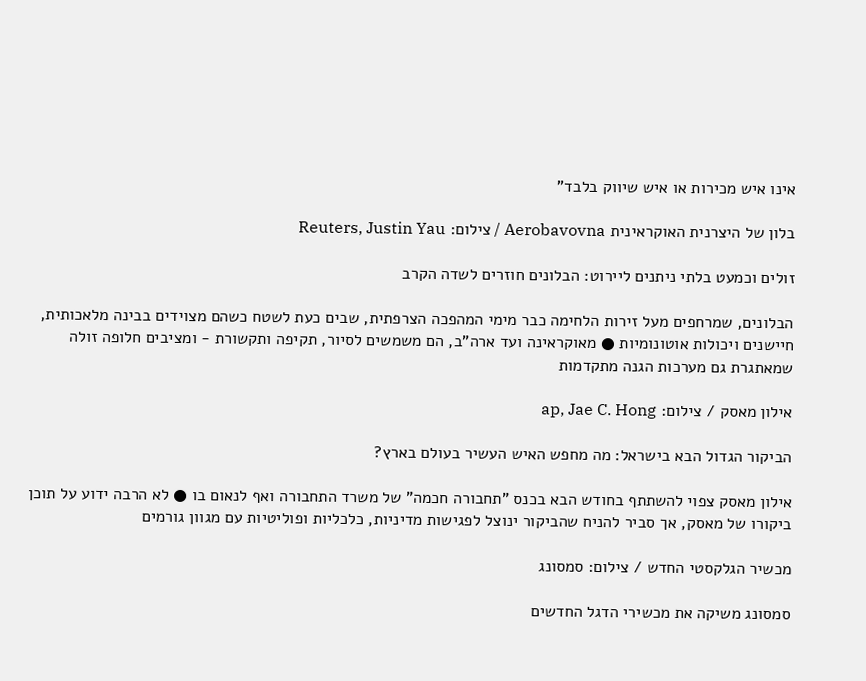אינו איש מכירות או איש שיווק בלבד"

בלון של היצרנית האוקראינית Aerobavovna / צילום: Reuters, Justin Yau

זולים וכמעט בלתי ניתנים ליירוט: הבלונים חוזרים לשדה הקרב

הבלונים, שמרחפים מעל זירות הלחימה כבר מימי המהפכה הצרפתית, שבים כעת לשטח כשהם מצוידים בבינה מלאכותית, חיישנים ויכולות אוטונומיות ● מאוקראינה ועד ארה"ב, הם משמשים לסיור, תקיפה ותקשורת - ומציבים חלופה זולה שמאתגרת גם מערכות הגנה מתקדמות

אילון מאסק / צילום: ap, Jae C. Hong

הביקור הגדול הבא בישראל: מה מחפש האיש העשיר בעולם בארץ?

אילון מאסק צפוי להשתתף בחודש הבא בכנס "תחבורה חכמה" של משרד התחבורה ואף לנאום בו ● לא הרבה ידוע על תוכן ביקורו של מאסק, אך סביר להניח שהביקור ינוצל לפגישות מדיניות, כלכליות ופוליטיות עם מגוון גורמים

מכשיר הגלקסטי החדש / צילום: סמסונג

סמסונג משיקה את מכשירי הדגל החדשים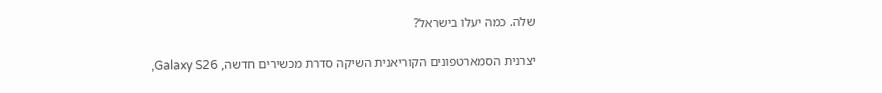שלה. כמה יעלו בישראל?

יצרנית הסמארטפונים הקוריאנית השיקה סדרת מכשירים חדשה, Galaxy S26,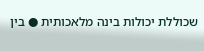שכוללת יכולות בינה מלאכותית ● בין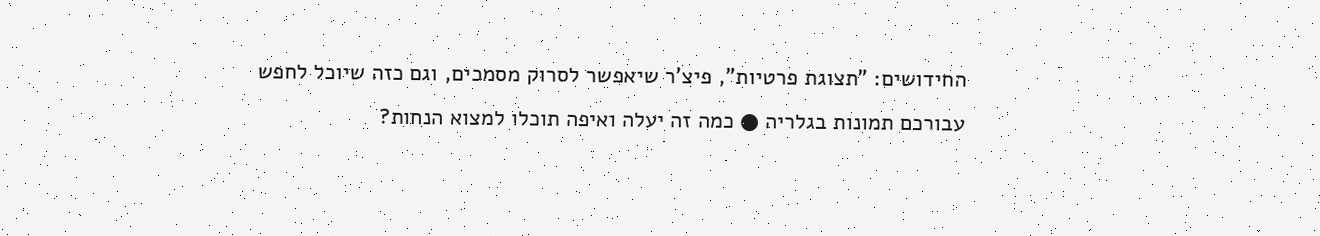החידושים: "תצוגת פרטיות", פיצ'ר שיאפשר לסרוק מסמכים, וגם כזה שיוכל לחפש עבורכם תמונות בגלריה ● כמה זה יעלה ואיפה תוכלו למצוא הנחות?